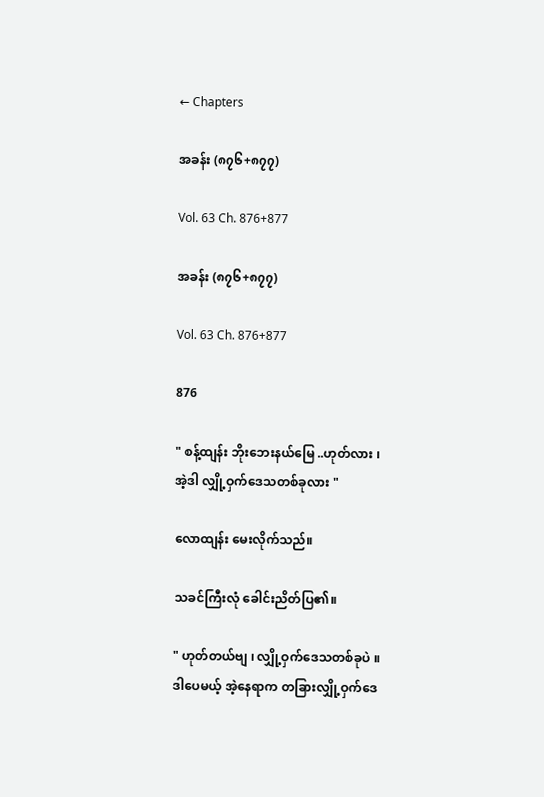← Chapters

အခန်း (၈၇၆+၈၇၇)

Vol. 63 Ch. 876+877

အခန်း (၈၇၆+၈၇၇)

Vol. 63 Ch. 876+877

876

" စန့်ထျန်း ဘိုးဘေးနယ်မြေ ..ဟုတ်လား ၊ အဲ့ဒါ လျှို့ဝှက်ဒေသတစ်ခုလား "

လောထျန်း မေးလိုက်သည်။

သခင်ကြီးလုံ ခေါင်းညိတ်ပြ၏။

" ဟုတ်တယ်ဗျ ၊ လျှို့ဝှက်ဒေသတစ်ခုပဲ ။ ဒါပေမယ့် အဲ့နေရာက တခြားလျှို့ဝှက်ဒေ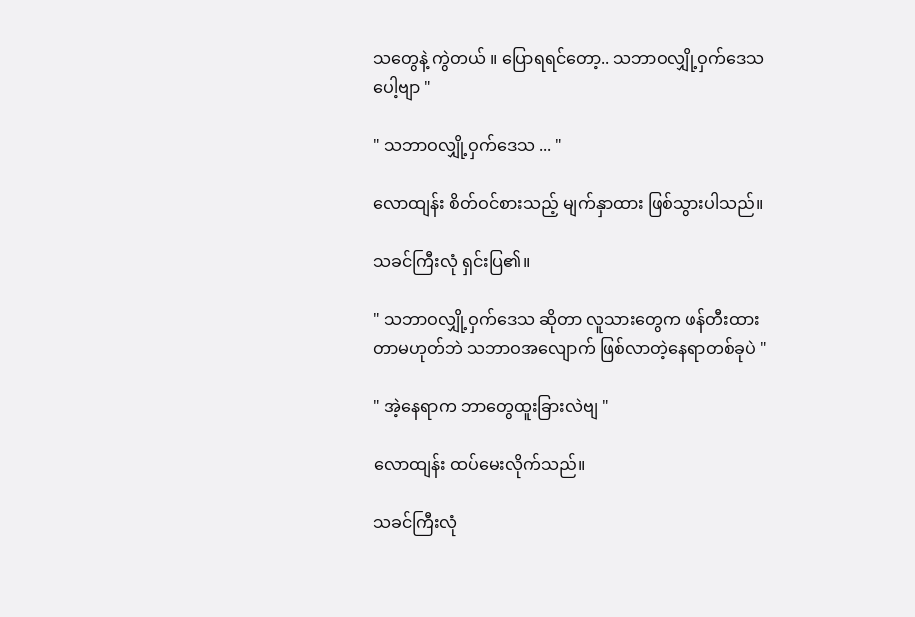သတွေနဲ့ ကွဲတယ် ။ ပြောရရင်တော့.. သဘာဝလျှို့ဝှက်ဒေသပေါ့ဗျာ "

" သဘာဝလျှို့ဝှက်ဒေသ ... "

လောထျန်း စိတ်ဝင်စားသည့် မျက်နှာထား ဖြစ်သွားပါသည်။

သခင်ကြီးလုံ ရှင်းပြ၏။

" သဘာဝလျှို့ဝှက်ဒေသ ဆိုတာ လူသားတွေက ဖန်တီးထားတာမဟုတ်ဘဲ သဘာဝအလျောက် ဖြစ်လာတဲ့နေရာတစ်ခုပဲ "

" အဲ့နေရာက ဘာတွေထူးခြားလဲဗျ "

လောထျန်း ထပ်မေးလိုက်သည်။

သခင်ကြီးလုံ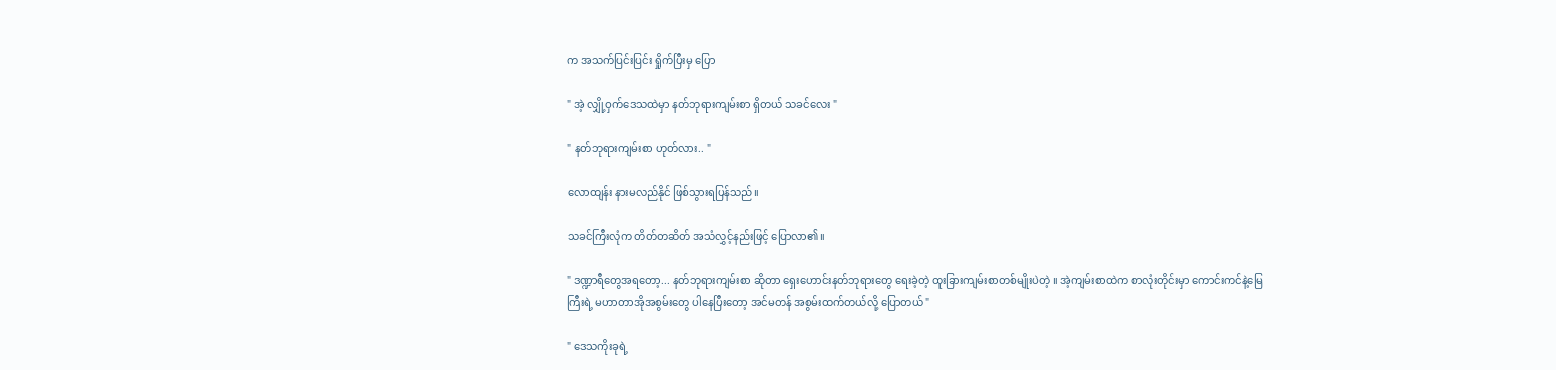က အသက်ပြင်းပြင်း ရှိုက်ပြီးမှ ပြော

" အဲ့ လျှို့ဝှက်ဒေသထဲမှာ နတ်ဘုရားကျမ်းစာ ရှိတယ် သခင်လေး "

" နတ်ဘုရားကျမ်းစာ ဟုတ်လား.. "

လောထျန်း နားမလည်နိုင် ဖြစ်သွားရပြန်သည်။

သခင်ကြီးလုံက တိတ်တဆိတ် အသံလွှင့်နည်းဖြင့် ပြောလာ၏။

" ဒဏ္ဍာရီတွေအရတော့... နတ်ဘုရားကျမ်းစာ ဆိုတာ ရှေးဟောင်းနတ်ဘုရားတွေ ရေးခဲ့တဲ့ ထူးခြားကျမ်းစာတစ်မျိုးပဲတဲ့ ။ အဲ့ကျမ်းစာထဲက စာလုံးတိုင်းမှာ ကောင်းကင်နဲ့မြေကြီးရဲ့ မဟာတာအိုအစွမ်းတွေ ပါနေပြီးတော့ အင်မတန် အစွမ်းထက်တယ်လို့ ပြောတယ် "

" ဒေသကိုးခုရဲ့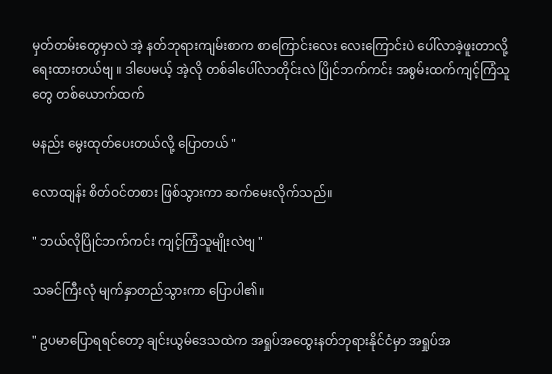မှတ်တမ်းတွေမှာလဲ အဲ့ နတ်ဘုရားကျမ်းစာက စာကြောင်းလေး လေးကြောင်းပဲ ပေါ်လာခဲ့ဖူးတာလို့ ရေးထားတယ်ဗျ ။ ဒါပေမယ့် အဲ့လို တစ်ခါပေါ်လာတိုင်းလဲ ပြိုင်ဘက်ကင်း အစွမ်းထက်ကျင့်ကြံသူတွေ တစ်ယောက်ထက်

မနည်း မွေးထုတ်ပေးတယ်လို့ ပြောတယ် "

လောထျန်း စိတ်ဝင်တစား ဖြစ်သွားကာ ဆက်မေးလိုက်သည်။

" ဘယ်လိုပြိုင်ဘက်ကင်း ကျင့်ကြံသူမျိုးလဲဗျ "

သခင်ကြီးလုံ မျက်နှာတည်သွားကာ ပြောပါ၏။

" ဥပမာပြောရရင်တော့ ချင်းယွမ်ဒေသထဲက အရှုပ်အထွေးနတ်ဘုရားနိုင်ငံမှာ အရှုပ်အ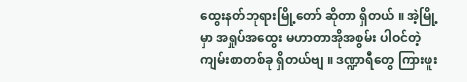ထွေးနတ်ဘုရားမြို့တော် ဆိုတာ ရှိတယ် ။ အဲ့မြို့မှာ အရှုပ်အထွေး မဟာတာအိုအစွမ်း ပါဝင်တဲ့ ကျမ်းစာတစ်ခု ရှိတယ်ဗျ ။ ဒဏ္ဍာရီတွေ ကြားဖူး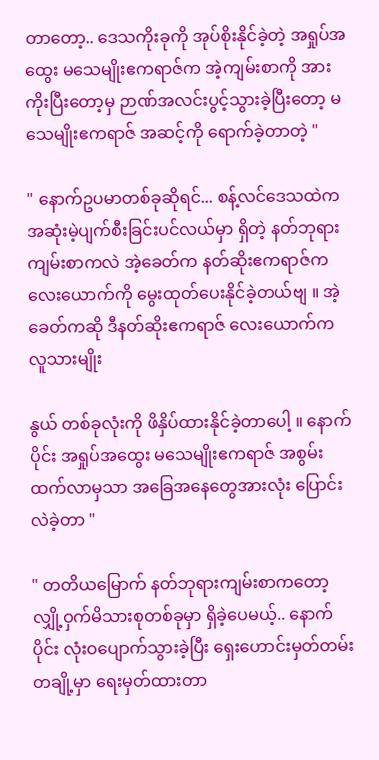တာတော့.. ဒေသကိုးခုကို အုပ်စိုးနိုင်ခဲ့တဲ့ အရှုပ်အထွေး မသေမျိုးဧကရာဇ်က အဲ့ကျမ်းစာကို အားကိုးပြီးတော့မှ ဉာဏ်အလင်းပွင့်သွားခဲ့ပြီးတော့ မသေမျိုးဧကရာဇ် အဆင့်ကို ရောက်ခဲ့တာတဲ့ "

" နောက်ဥပမာတစ်ခုဆိုရင်... စန့်လင်ဒေသထဲက အဆုံးမဲ့ပျက်စီးခြင်းပင်လယ်မှာ ရှိတဲ့ နတ်ဘုရားကျမ်းစာကလဲ အဲ့ခေတ်က နတ်ဆိုးဧကရာဇ်က လေးယောက်ကို မွေးထုတ်ပေးနိုင်ခဲ့တယ်ဗျ ။ အဲ့ခေတ်ကဆို ဒီနတ်ဆိုးဧကရာဇ် လေးယောက်က လူသားမျိုး

နွယ် တစ်ခုလုံးကို ဖိနှိပ်ထားနိုင်ခဲ့တာပေါ့ ။ နောက်ပိုင်း အရှုပ်အထွေး မသေမျိုးဧကရာဇ် အစွမ်းထက်လာမှသာ အခြေအနေတွေအားလုံး ပြောင်းလဲခဲ့တာ "

" တတိယမြောက် နတ်ဘုရားကျမ်းစာကတော့ လျှို့ဝှက်မိသားစုတစ်ခုမှာ ရှိခဲ့ပေမယ့်.. နောက်ပိုင်း လုံးဝပျောက်သွားခဲ့ပြီး ရှေးဟောင်းမှတ်တမ်းတချို့မှာ ရေးမှတ်ထားတာ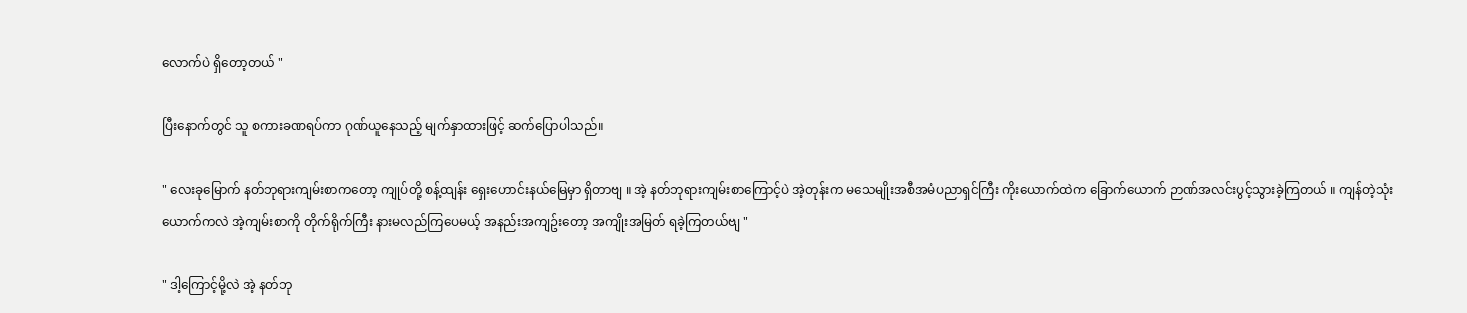လောက်ပဲ ရှိတော့တယ် "

ပြီးနောက်တွင် သူ စကားခဏရပ်ကာ ဂုဏ်ယူနေသည့် မျက်နှာထားဖြင့် ဆက်ပြောပါသည်။

" လေးခုမြောက် နတ်ဘုရားကျမ်းစာကတော့ ကျုပ်တို့ စန့်ထျန်း ရှေးဟောင်းနယ်မြေမှာ ရှိတာဗျ ။ အဲ့ နတ်ဘုရားကျမ်းစာကြောင့်ပဲ အဲ့တုန်းက မသေမျိုးအစီအမံပညာရှင်ကြီး ကိုးယောက်ထဲက ခြောက်ယောက် ဉာဏ်အလင်းပွင့်သွားခဲ့ကြတယ် ။ ကျန်တဲ့သုံးယောက်ကလဲ အဲ့ကျမ်းစာကို တိုက်ရိုက်ကြီး နားမလည်ကြပေမယ့် အနည်းအကျဥ်းတော့ အကျိုးအမြတ် ရခဲ့ကြတယ်ဗျ "

" ဒါ့ကြောင့်မို့လဲ အဲ့ နတ်ဘု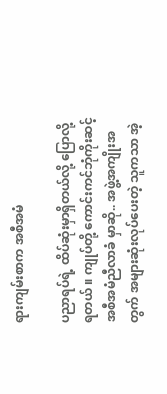ရားကျမ်းစာက အစီအမံ

ပညာရပ်ရဲ့ ထိပ်ဆုံးမှာရှိတယ်လို့ ပြောလို့ရတယ် ။ ကျုပ်တို့ ကောင်းကင်ဘုံကိုးဆင့် အစီအမံညီလာခံ မှာဆို.. အဖွဲ့အကျိုးအတွက် အများဆုံးလုပ်ပေးတဲ့ သူကသာ အဲ့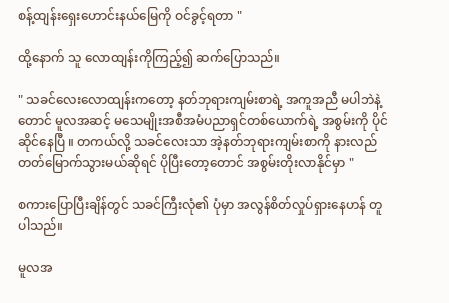စန့်ထျန်းရှေးဟောင်းနယ်မြေကို ဝင်ခွင့်ရတာ "

ထို့နောက် သူ လောထျန်းကိုကြည့်၍ ဆက်ပြောသည်။

" သခင်လေးလောထျန်းကတော့ နတ်ဘုရားကျမ်းစာရဲ့ အကူအညီ မပါဘဲနဲ့တောင် မူလအဆင့် မသေမျိုးအစီအမံပညာရှင်တစ်ယောက်ရဲ့ အစွမ်းကို ပိုင်ဆိုင်နေပြီ ။ တကယ်လို့ သခင်လေးသာ အဲ့နတ်ဘုရားကျမ်းစာကို နားလည်တတ်မြောက်သွားမယ်ဆိုရင် ပိုပြီးတော့တောင် အစွမ်းတိုးလာနိုင်မှာ "

စကားပြောပြီးချိန်တွင် သခင်ကြီးလုံ၏ ပုံမှာ အလွန်စိတ်လှုပ်ရှားနေဟန် တူပါသည်။

မူလအ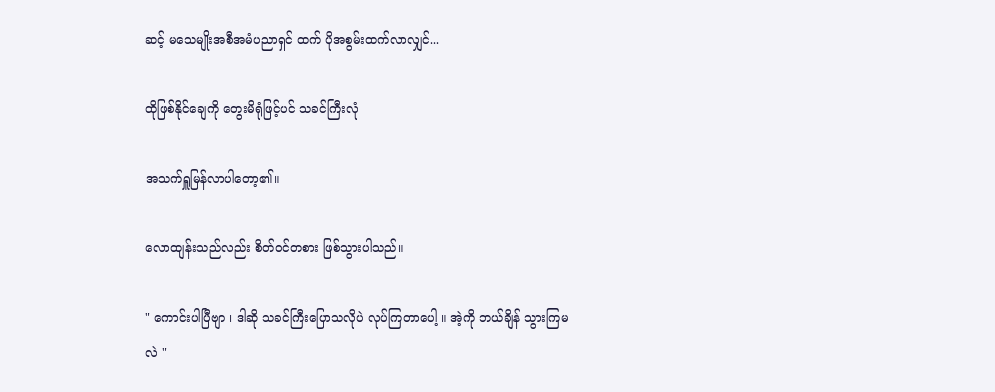ဆင့် မသေမျိုးအစီအမံပညာရှင် ထက် ပိုအစွမ်းထက်လာလျှင်...

ထိုဖြစ်နိုင်ချေကို တွေးမိရုံဖြင့်ပင် သခင်ကြီးလုံ

အသက်ရှူမြန်လာပါတော့၏။

လောထျန်းသည်လည်း စိတ်ဝင်တစား ဖြစ်သွားပါသည်။

" ကောင်းပါပြီဗျာ ၊ ဒါဆို သခင်ကြီးပြောသလိုပဲ လုပ်ကြတာပေါ့ ။ အဲ့ကို ဘယ်ချိန် သွားကြမလဲ "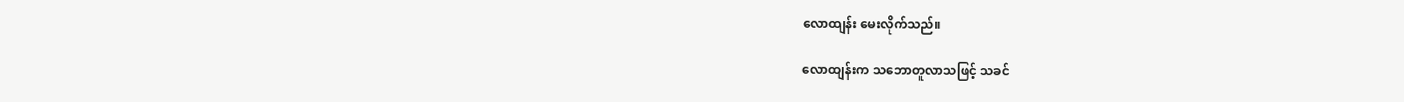လောထျန်း မေးလိုက်သည်။

လောထျန်းက သဘောတူလာသဖြင့် သခင်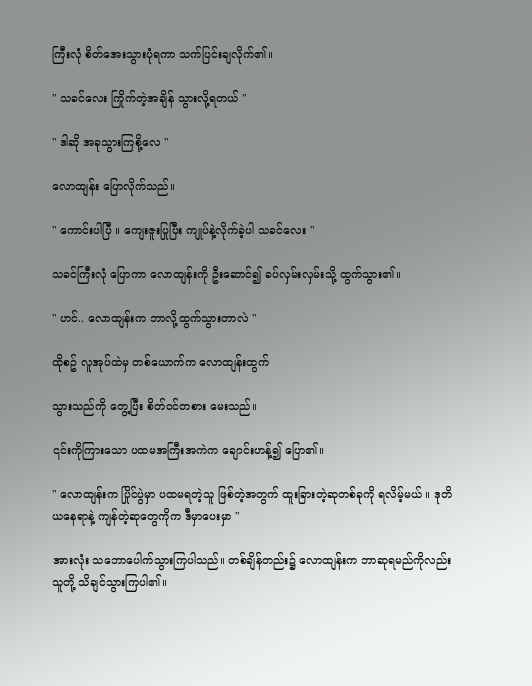ကြီးလုံ စိတ်အေးသွားပုံရကာ သက်ပြင်းချလိုက်၏။

" သခင်လေး ကြိုက်တဲ့အချိန် သွားလို့ရတယ် "

" ဒါဆို အခုသွားကြစို့လေ "

လောထျန်း ပြောလိုက်သည်။

" ကောင်းပါပြီ ။ ကျေးဇူးပြုပြီး ကျုပ်နဲ့လိုက်ခဲ့ပါ သခင်လေး "

သခင်ကြီးလုံ ပြောကာ လောထျန်းကို ဦးဆောင်၍ ခပ်လှမ်းလှမ်းသို့ ထွက်သွား၏။

" ဟင်.. လောထျန်းက ဘာလို့ထွက်သွားတာလဲ "

ထိုစဥ် လူအုပ်ထဲမှ တစ်ယောက်က လောထျန်းထွက်

သွားသည်ကို တွေ့ပြီး စိတ်ဝင်တစား မေးသည်။

၎င်းကိုကြားသော ပထမအကြီးအကဲက ချောင်းဟန့်၍ ပြော၏။

" လောထျန်းက ပြိုင်ပွဲမှာ ပထမရတဲ့သူ ဖြစ်တဲ့အတွက် ထူးခြားတဲ့ဆုတစ်ခုကို ရလိမ့်မယ် ။ ဒုတိယနေရာနဲ့ ကျန်တဲ့ဆုတွေကိုက ဒီမှာပေးမှာ "

အားလုံး သဘောပေါက်သွားကြပါသည်။ တစ်ချိန်တည်း၌ လောထျန်းက ဘာဆုရမည်ကိုလည်း သူတို့ သိချင်သွားကြပါ၏။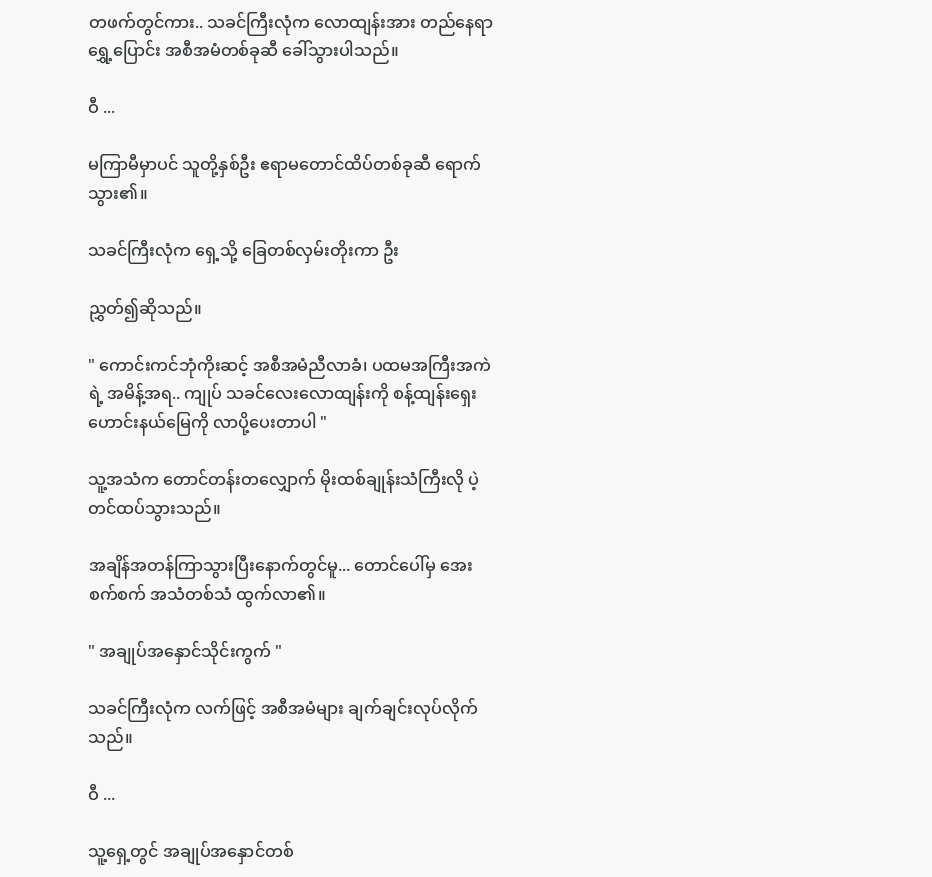တဖက်တွင်ကား.. သခင်ကြီးလုံက လောထျန်းအား တည်နေရာရွှေ့ပြောင်း အစီအမံတစ်ခုဆီ ခေါ်သွားပါသည်။

ဝီ ...

မကြာမီမှာပင် သူတို့နှစ်ဦး ဧရာမတောင်ထိပ်တစ်ခုဆီ ရောက်သွား၏။

သခင်ကြီးလုံက ရှေ့သို့ ခြေတစ်လှမ်းတိုးကာ ဦး

ညွှတ်၍ဆိုသည်။

" ကောင်းကင်ဘုံကိုးဆင့် အစီအမံညီလာခံ၊ ပထမအကြီးအကဲရဲ့ အမိန့်အရ.. ကျုပ် သခင်လေးလောထျန်းကို စန့်ထျန်းရှေးဟောင်းနယ်မြေကို လာပို့ပေးတာပါ "

သူ့အသံက တောင်တန်းတလျှောက် မိုးထစ်ချုန်းသံကြီးလို ပဲ့တင်ထပ်သွားသည်။

အချိန်အတန်ကြာသွားပြီးနောက်တွင်မူ... တောင်ပေါ်မှ အေးစက်စက် အသံတစ်သံ ထွက်လာ၏။

" အချုပ်အနှောင်သိုင်းကွက် "

သခင်ကြီးလုံက လက်ဖြင့် အစီအမံများ ချက်ချင်းလုပ်လိုက်သည်။

ဝီ ...

သူ့ရှေ့တွင် အချုပ်အနှောင်တစ်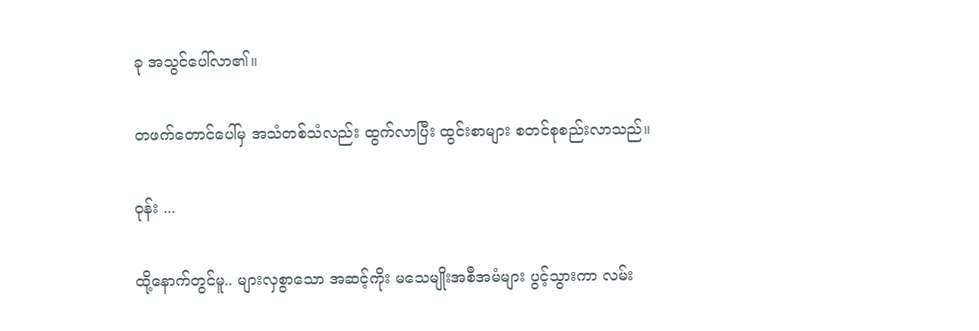ခု အသွင်ပေါ်လာ၏။

တဖက်တောင်ပေါ်မှ အသံတစ်သံလည်း ထွက်လာပြီး ထွင်းစာများ စတင်စုစည်းလာသည်။

ဝုန်း ...

ထို့နောက်တွင်မူ.. များလှစွာသော အဆင့်ကိုး မသေမျိုးအစီအမံများ ပွင့်သွားကာ လမ်း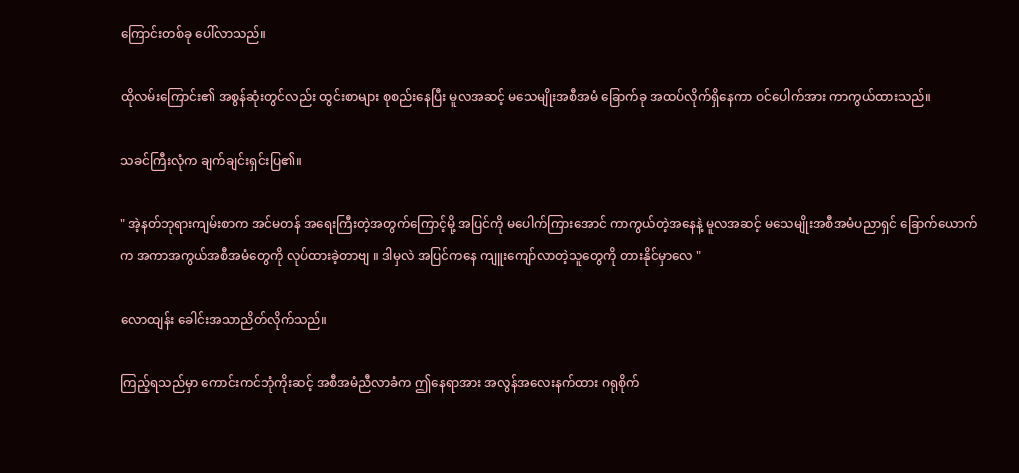ကြောင်းတစ်ခု ပေါ်လာသည်။

ထိုလမ်းကြောင်း၏ အစွန်ဆုံးတွင်လည်း ထွင်းစာများ စုစည်းနေပြီး မူလအဆင့် မသေမျိုးအစီအမံ ခြောက်ခု အထပ်လိုက်ရှိနေကာ ဝင်ပေါက်အား ကာကွယ်ထားသည်။

သခင်ကြီးလုံက ချက်ချင်းရှင်းပြ၏။

" အဲ့နတ်ဘုရားကျမ်းစာက အင်မတန် အရေးကြီးတဲ့အတွက်ကြောင့်မို့ အပြင်ကို မပေါက်ကြားအောင် ကာကွယ်တဲ့အနေနဲ့ မူလအဆင့် မသေမျိုးအစီအမံပညာရှင် ခြောက်ယောက်က အကာအကွယ်အစီအမံတွေကို လုပ်ထားခဲ့တာဗျ ။ ဒါမှလဲ အပြင်ကနေ ကျူးကျော်လာတဲ့သူတွေကို တားနိုင်မှာလေ "

လောထျန်း ခေါင်းအသာညိတ်လိုက်သည်။

ကြည့်ရသည်မှာ ကောင်းကင်ဘုံကိုးဆင့် အစီအမံညီလာခံက ဤနေရာအား အလွန်အလေးနက်ထား ဂရုစိုက်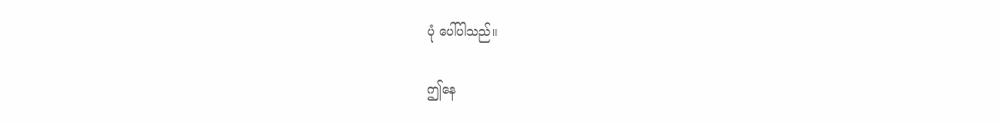ပုံ ပေါ်ပါသည်။

ဤနေ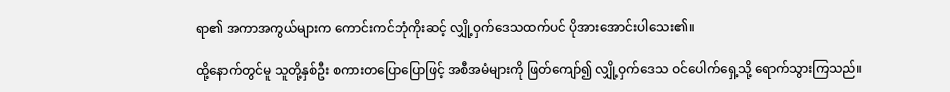ရာ၏ အကာအကွယ်များက ကောင်းကင်ဘုံကိုးဆင့် လျှို့ဝှက်ဒေသထက်ပင် ပိုအားအောင်းပါသေး၏။

ထို့နောက်တွင်မူ သူတို့နှစ်ဦး စကားတပြောပြောဖြင့် အစီအမံများကို ဖြတ်ကျော်၍ လျှို့ဝှက်ဒေသ ဝင်ပေါက်ရှေ့သို့ ရောက်သွားကြသည်။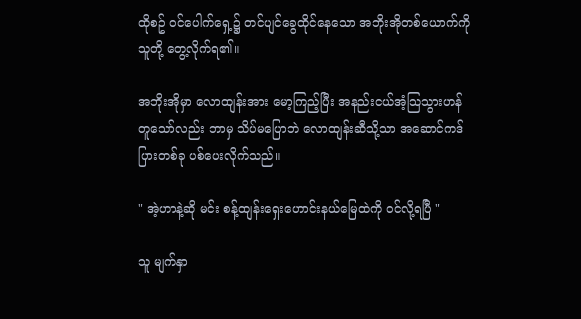ထိုစဥ် ဝင်ပေါက်ရှေ့၌ တင်ပျင်ခွေထိုင်နေသော အဘိုးအိုတစ်ယောက်ကို သူတို့ တွေ့လိုက်ရ၏။

အဘိုးအိုမှာ လောထျန်းအား မော့ကြည့်ပြီး အနည်းငယ်အံ့သြသွားဟန် တူသော်လည်း ဘာမှ သိပ်မပြောဘဲ လောထျန်းဆီသို့သာ အဆောင်ကဒ်ပြားတစ်ခု ပစ်ပေးလိုက်သည်။

" အဲ့ဟာနဲ့ဆို မင်း စန့်ထျန်းရှေးဟောင်းနယ်မြေထဲကို ဝင်လို့ရပြီ "

သူ မျက်နှာ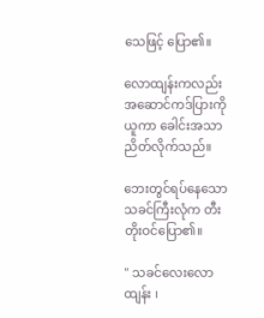သေဖြင့် ပြော၏။

လောထျန်းကလည်း အဆောင်ကဒ်ပြားကို ယူကာ ခေါင်းအသာညိတ်လိုက်သည်။

ဘေးတွင်ရပ်နေသော သခင်ကြီးလုံက တီးတိုးဝင်ပြော၏။

" သခင်လေးလောထျန်း ၊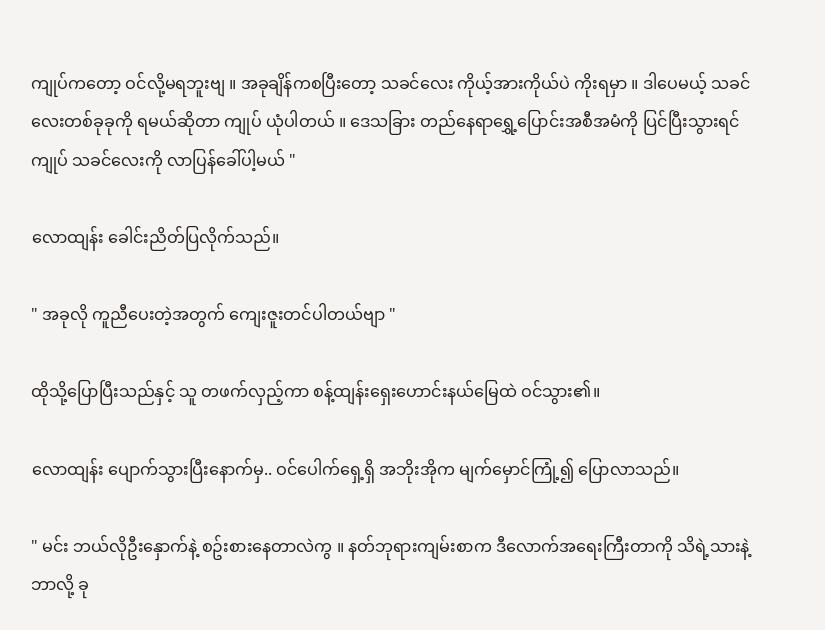ကျုပ်ကတော့ ဝင်လို့မရဘူးဗျ ။ အခုချိန်ကစပြီးတော့ သခင်လေး ကိုယ့်အားကိုယ်ပဲ ကိုးရမှာ ။ ဒါပေမယ့် သခင်လေးတစ်ခုခုကို ရမယ်ဆိုတာ ကျုပ် ယုံပါတယ် ။ ဒေသခြား တည်နေရာရွှေ့ပြောင်းအစီအမံကို ပြင်ပြီးသွားရင် ကျုပ် သခင်လေးကို လာပြန်ခေါ်ပါ့မယ် "

လောထျန်း ခေါင်းညိတ်ပြလိုက်သည်။

" အခုလို ကူညီပေးတဲ့အတွက် ကျေးဇူးတင်ပါတယ်ဗျာ "

ထိုသို့ပြောပြီးသည်နှင့် သူ တဖက်လှည့်ကာ စန့်ထျန်းရှေးဟောင်းနယ်မြေထဲ ဝင်သွား၏။

လောထျန်း ပျောက်သွားပြီးနောက်မှ.. ဝင်ပေါက်ရှေ့ရှိ အဘိုးအိုက မျက်မှောင်ကြုံ့၍ ပြောလာသည်။

" မင်း ဘယ်လိုဦးနှောက်နဲ့ စဥ်းစားနေတာလဲကွ ။ နတ်ဘုရားကျမ်းစာက ဒီလောက်အရေးကြီးတာကို သိရဲ့သားနဲ့ ဘာလို့ ခု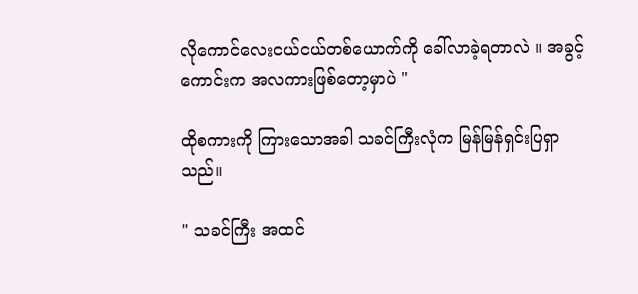လိုကောင်လေးငယ်ငယ်တစ်ယောက်ကို ခေါ်လာခဲ့ရတာလဲ ။ အခွင့်ကောင်းက အလကားဖြစ်တော့မှာပဲ "

ထိုစကားကို ကြားသောအခါ သခင်ကြီးလုံက မြန်မြန်ရှင်းပြရှာသည်။

" သခင်ကြီး အထင်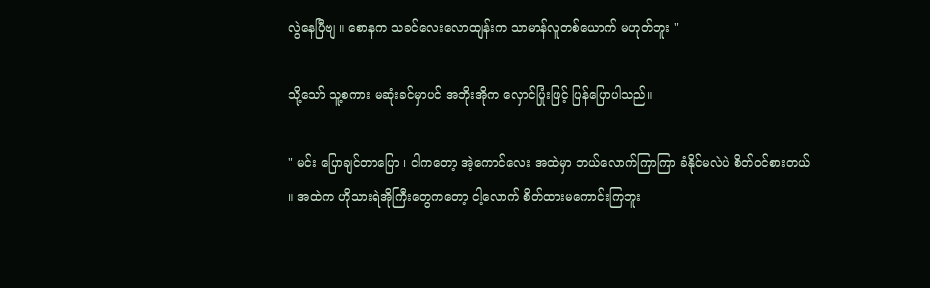လွဲနေပြီဗျ ။ စောနက သခင်လေးလောထျန်းက သာမာန်လူတစ်ယောက် မဟုတ်ဘူး "

သို့သော် သူ့စကား မဆုံးခင်မှာပင် အဘိုးအိုက လှောင်ပြုံးဖြင့် ပြန်ပြောပါသည်။

" မင်း ပြောချင်တာပြော ၊ ငါကတော့ အဲ့ကောင်လေး အထဲမှာ ဘယ်လောက်ကြာကြာ ခံနိုင်မလဲပဲ စိတ်ဝင်စားတယ် ။ အထဲက ဟိုသားရဲအိုကြီးတွေကတော့ ငါ့လောက် စိတ်ထားမကောင်းကြဘူး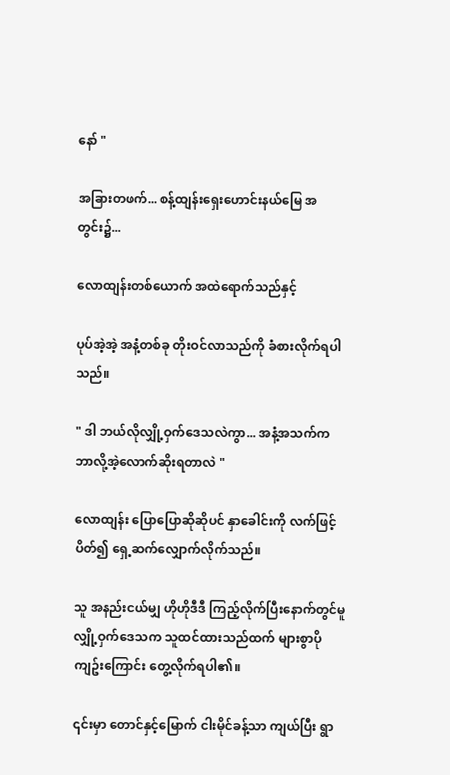နော် "

အခြားတဖက်... စန့်ထျန်းရှေးဟောင်းနယ်မြေ အတွင်း၌...

လောထျန်းတစ်ယောက် အထဲရောက်သည်နှင့်

ပုပ်အဲ့အဲ့ အနံ့တစ်ခု တိုးဝင်လာသည်ကို ခံစားလိုက်ရပါသည်။

" ဒါ ဘယ်လိုလျှို့ဝှက်ဒေသလဲကွာ... အနံ့အသက်က ဘာလို့အဲ့လောက်ဆိုးရတာလဲ "

လောထျန်း ပြောပြောဆိုဆိုပင် နှာခေါင်းကို လက်ဖြင့်ပိတ်၍ ရှေ့ဆက်လျှောက်လိုက်သည်။

သူ အနည်းငယ်မျှ ဟိုဟိုဒီဒီ ကြည့်လိုက်ပြီးနောက်တွင်မူ လျှို့ဝှက်ဒေသက သူထင်ထားသည်ထက် များစွာပိုကျဥ်းကြောင်း တွေ့လိုက်ရပါ၏။

၎င်းမှာ တောင်နှင့်မြောက် ငါးမိုင်ခန့်သာ ကျယ်ပြီး ရွာ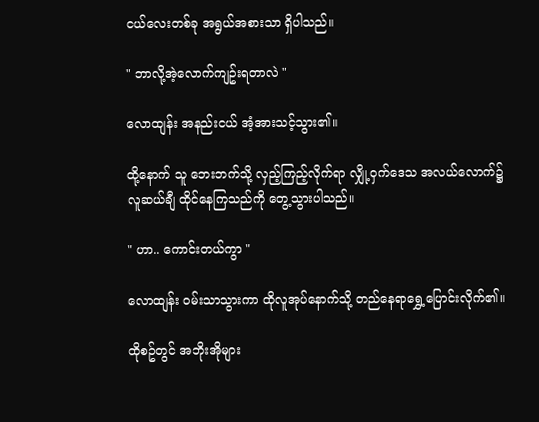ငယ်လေးတစ်ခု အရွယ်အစားသာ ရှိပါသည်။

" ဘာလို့အဲ့လောက်ကျဥ်းရတာလဲ "

လောထျန်း အနည်းငယ် အံ့အားသင့်သွား၏။

ထို့နောက် သူ ဘေးဘက်သို့ လှည့်ကြည့်လိုက်ရာ လျှို့ဝှက်ဒေသ အလယ်လောက်၌ လူဆယ်ချီ ထိုင်နေကြသည်ကို တွေ့သွားပါသည်။

" ဟာ.. ကောင်းတယ်ကွာ "

လောထျန်း ဝမ်းသာသွားကာ ထိုလူအုပ်နောက်သို့ တည်နေရာရွှေ့ပြောင်းလိုက်၏။

ထိုစဥ်တွင် အဘိုးအိုများ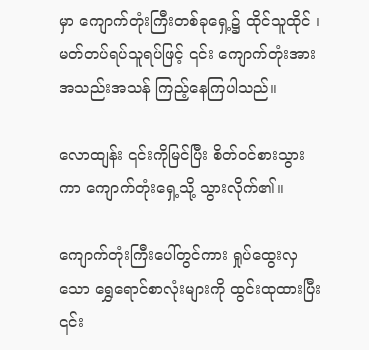မှာ ကျောက်တုံးကြီးတစ်ခုရှေ့၌ ထိုင်သူထိုင် ၊ မတ်တပ်ရပ်သူရပ်ဖြင့် ၎င်း ကျောက်တုံးအား အသည်းအသန် ကြည့်နေကြပါသည်။

လောထျန်း ၎င်းကိုမြင်ပြီး စိတ်ဝင်စားသွားကာ ကျောက်တုံးရှေ့သို့ သွားလိုက်၏။

ကျောက်တုံးကြီးပေါ်တွင်ကား ရှုပ်ထွေးလှသော ရွှေရောင်စာလုံးများကို ထွင်းထုထားပြီး ၎င်း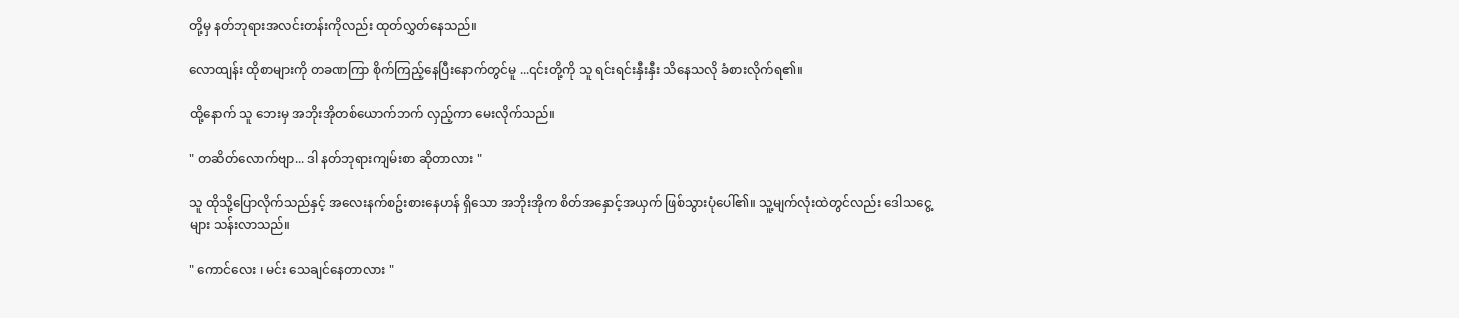တို့မှ နတ်ဘုရားအလင်းတန်းကိုလည်း ထုတ်လွှတ်နေသည်။

လောထျန်း ထိုစာများကို တခဏကြာ စိုက်ကြည့်နေပြီးနောက်တွင်မူ ...၎င်းတို့ကို သူ ရင်းရင်းနှီးနှီး သိနေသလို ခံစားလိုက်ရ၏။

ထို့နောက် သူ ဘေးမှ အဘိုးအိုတစ်ယောက်ဘက် လှည့်ကာ မေးလိုက်သည်။

" တဆိတ်လောက်ဗျာ... ဒါ နတ်ဘုရားကျမ်းစာ ဆိုတာလား "

သူ ထိုသို့ပြောလိုက်သည်နှင့် အလေးနက်စဥ်းစားနေဟန် ရှိသော အဘိုးအိုက စိတ်အနှောင့်အယှက် ဖြစ်သွားပုံပေါ်၏။ သူ့မျက်လုံးထဲတွင်လည်း ဒေါသငွေ့များ သန်းလာသည်။

" ကောင်လေး ၊ မင်း သေချင်နေတာလား "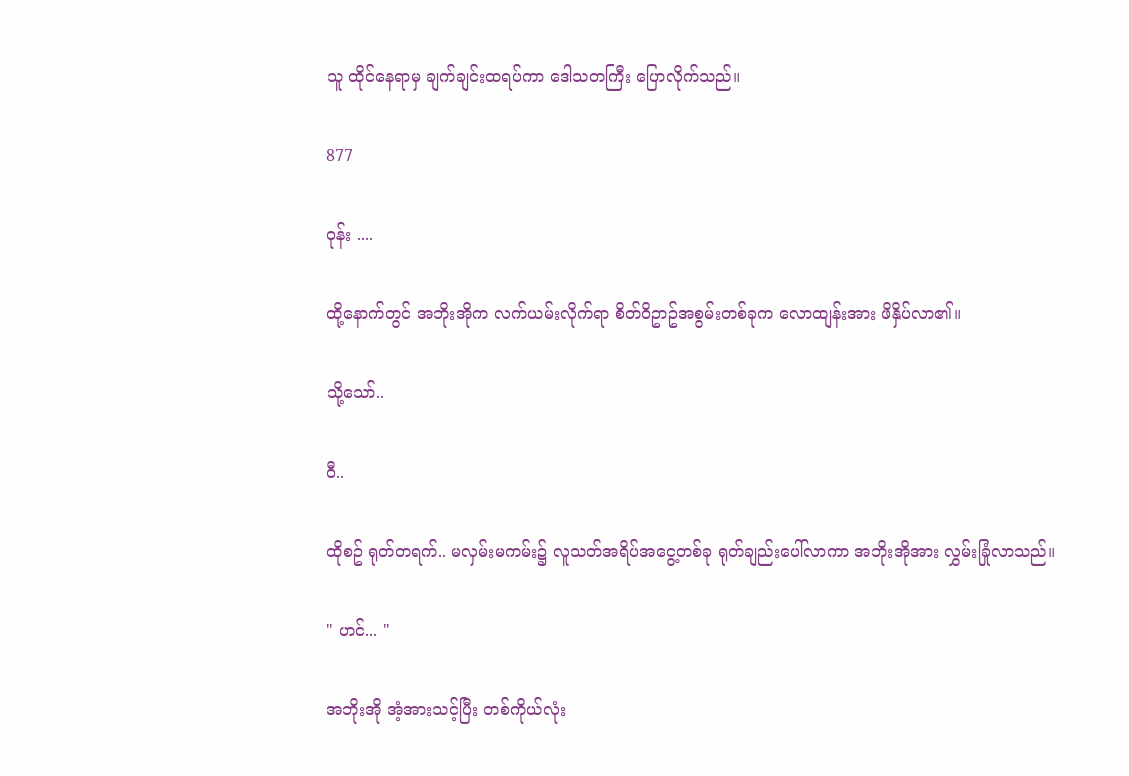သူ ထိုင်နေရာမှ ချက်ချင်းထရပ်ကာ ဒေါသတကြီး ပြောလိုက်သည်။

877

ဝုန်း ....

ထို့နောက်တွင် အဘိုးအိုက လက်ယမ်းလိုက်ရာ စိတ်ဝိဥာဥ်အစွမ်းတစ်ခုက လောထျန်းအား ဖိနှိပ်လာ၏။

သို့သော်..

ဝီ..

ထိုစဥ် ရုတ်တရက်.. မလှမ်းမကမ်း၌ လူသတ်အရိပ်အငွေ့တစ်ခု ရုတ်ချည်းပေါ်လာကာ အဘိုးအိုအား လွှမ်းခြုံလာသည်။

" ဟင်... "

အဘိုးအို အံ့အားသင့်ပြီး တစ်ကိုယ်လုံး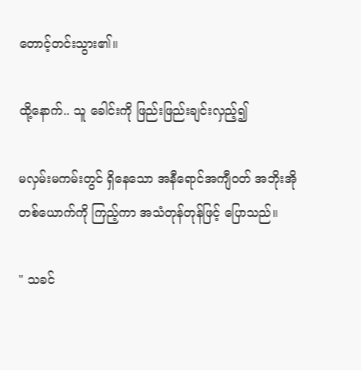တောင့်တင်းသွား၏။

ထို့နောက်.. သူ ခေါင်းကို ဖြည်းဖြည်းချင်းလှည့်၍

မလှမ်းမကမ်းတွင် ရှိနေသော အနီရောင်အကျီဝတ် အဘိုးအိုတစ်ယောက်ကို ကြည့်ကာ အသံတုန်တုန်ဖြင့် ပြောသည်။

" သခင်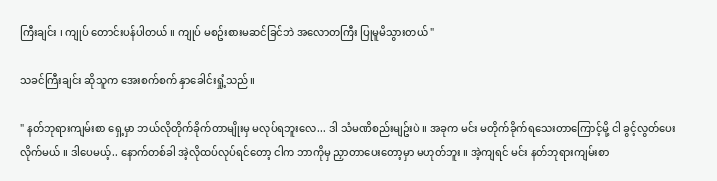ကြီးချင်း ၊ ကျုပ် တောင်းပန်ပါတယ် ။ ကျုပ် မစဥ်းစားမဆင်ခြင်ဘဲ အလောတကြီး ပြုမူမိသွားတယ် "

သခင်ကြီးချင်း ဆိုသူက အေးစက်စက် နှာခေါင်းရှုံ့သည်။

" နတ်ဘုရားကျမ်းစာ ရှေ့မှာ ဘယ်လိုတိုက်ခိုက်တာမျိုးမှ မလုပ်ရဘူးလေ... ဒါ သံမဏိစည်းမျဥ်းပဲ ။ အခုက မင်း မတိုက်ခိုက်ရသေးတာကြောင့်မို့ ငါ ခွင့်လွတ်ပေးလိုက်မယ် ။ ဒါပေမယ့်.. နောက်တစ်ခါ အဲ့လိုထပ်လုပ်ရင်တော့ ငါက ဘာကိုမှ ညှာတာပေးတော့မှာ မဟုတ်ဘူး ။ အဲ့ကျရင် မင်း နတ်ဘုရားကျမ်းစာ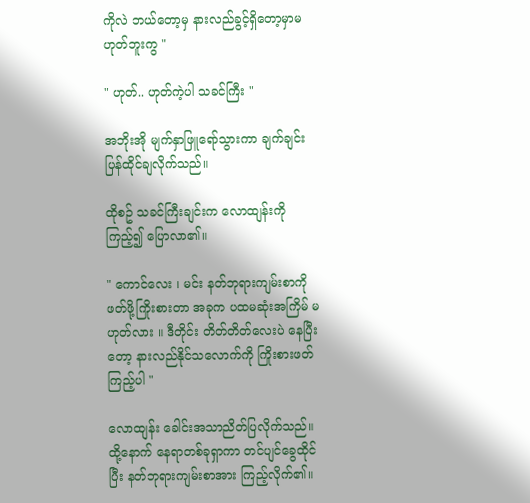ကိုလဲ ဘယ်တော့မှ နားလည်ခွင့်ရှိတော့မှာမဟုတ်ဘူးကွ "

" ဟုတ်.. ဟုတ်ကဲ့ပါ သခင်ကြီး "

အဘိုးအို မျက်နှာဖြူရော်သွားကာ ချက်ချင်း ပြန်ထိုင်ချလိုက်သည်။

ထိုစဥ် သခင်ကြီးချင်းက လောထျန်းကို ကြည့်၍ ပြောလာ၏။

" ကောင်လေး ၊ မင်း နတ်ဘုရားကျမ်းစာကို ဖတ်ဖို့ကြိုးစားတာ အခုက ပထမဆုံးအကြိမ် မဟုတ်လား ။ ဒီတိုင်း တိတ်တိတ်လေးပဲ နေပြီးတော့ နားလည်နိုင်သလောက်ကို ကြိုးစားဖတ်ကြည့်ပါ "

လောထျန်း ခေါင်းအသာညိတ်ပြလိုက်သည်။ ထို့နောက် နေရာတစ်ခုရှာကာ တင်ပျင်ခွေထိုင်ပြီး နတ်ဘုရားကျမ်းစာအား ကြည့်လိုက်၏။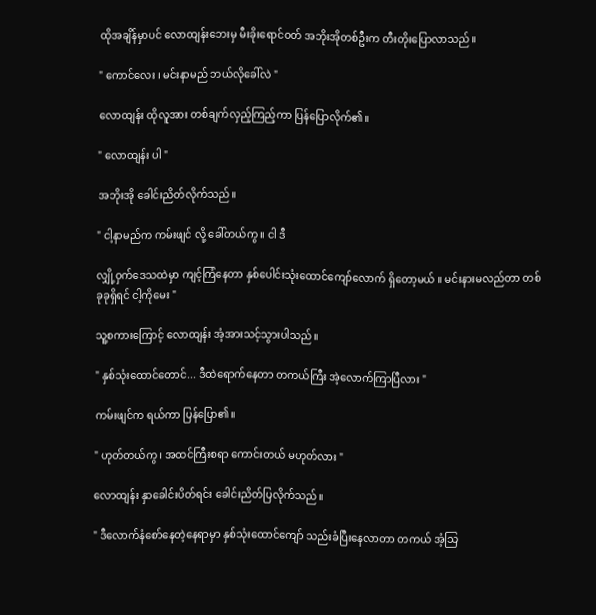ထိုအချိန်မှာပင် လောထျန်းဘေးမှ မီးခိုးရောင်ဝတ် အဘိုးအိုတစ်ဦးက တီးတိုးပြောလာသည်။

" ကောင်လေး ၊ မင်းနာမည် ဘယ်လိုခေါ်လဲ "

လောထျန်း ထိုလူအား တစ်ချက်လှည့်ကြည့်ကာ ပြန်ပြောလိုက်၏။

" လောထျန်း ပါ "

အဘိုးအို ခေါင်းညိတ်လိုက်သည်။

" ငါ့နာမည်က ကမ်းဖျင် လို့ ခေါ်တယ်ကွ ။ ငါ ဒီ

လျှို့ဝှက်ဒေသထဲမှာ ကျင့်ကြံနေတာ နှစ်ပေါင်းသုံးထောင်ကျော်လောက် ရှိတော့မယ် ။ မင်းနားမလည်တာ တစ်ခုခုရှိရင် ငါ့ကိုမေး "

သူ့စကားကြောင့် လောထျန်း အံ့အားသင့်သွားပါသည်။

" နှစ်သုံးထောင်တောင်... ဒီထဲရောက်နေတာ တကယ်ကြီး အဲ့လောက်ကြာပြီလား "

ကမ်းဖျင်က ရယ်ကာ ပြန်ပြော၏။

" ဟုတ်တယ်ကွ ၊ အထင်ကြီးစရာ ကောင်းတယ် မဟုတ်လား "

လောထျန်း နှာခေါင်းပိတ်ရင်း ခေါင်းညိတ်ပြလိုက်သည်။

" ဒီလောက်နံစော်နေတဲ့နေရာမှာ နှစ်သုံးထောင်ကျော် သည်းခံပြီးနေလာတာ တကယ် အံ့သြ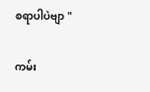စရာပါပဲဗျာ "

ကမ်း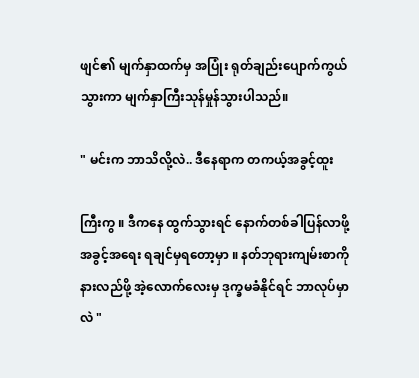ဖျင်၏ မျက်နှာထက်မှ အပြုံး ရုတ်ချည်းပျောက်ကွယ်သွားကာ မျက်နှာကြီးသုန်မှုန်သွားပါသည်။

" မင်းက ဘာသိလို့လဲ.. ဒီနေရာက တကယ့်အခွင့်ထူး

ကြီးကွ ။ ဒီကနေ ထွက်သွားရင် နောက်တစ်ခါပြန်လာဖို့ အခွင့်အရေး ရချင်မှရတော့မှာ ။ နတ်ဘုရားကျမ်းစာကို နားလည်ဖို့ အဲ့လောက်လေးမှ ဒုက္ခမခံနိုင်ရင် ဘာလုပ်မှာလဲ "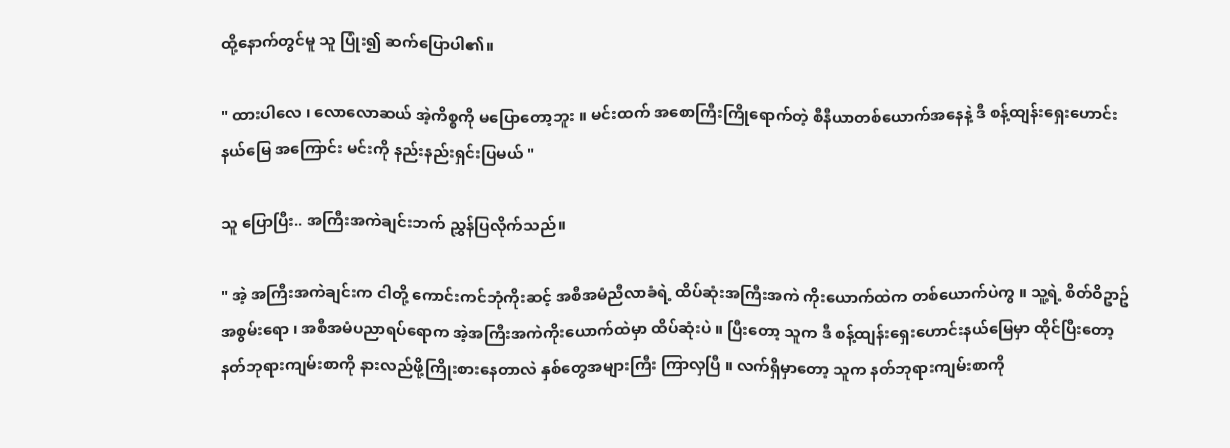ထို့နောက်တွင်မူ သူ ပြုံး၍ ဆက်ပြောပါ၏။

" ထားပါလေ ၊ လောလောဆယ် အဲ့ကိစ္စကို မပြောတော့ဘူး ။ မင်းထက် အစောကြီးကြိုရောက်တဲ့ စီနီယာတစ်ယောက်အနေနဲ့ ဒီ စန့်ထျန်းရှေးဟောင်းနယ်မြေ အကြောင်း မင်းကို နည်းနည်းရှင်းပြမယ် "

သူ ပြောပြီး.. အကြီးအကဲချင်းဘက် ညွှန်ပြလိုက်သည်။

" အဲ့ အကြီးအကဲချင်းက ငါတို့ ကောင်းကင်ဘုံကိုးဆင့် အစီအမံညီလာခံရဲ့ ထိပ်ဆုံးအကြီးအကဲ ကိုးယောက်ထဲက တစ်ယောက်ပဲကွ ။ သူ့ရဲ့ စိတ်ဝိဥာဥ်အစွမ်းရော ၊ အစီအမံပညာရပ်ရောက အဲ့အကြီးအကဲကိုးယောက်ထဲမှာ ထိပ်ဆုံးပဲ ။ ပြီးတော့ သူက ဒီ စန့်ထျန်းရှေးဟောင်းနယ်မြေမှာ ထိုင်ပြီးတော့ နတ်ဘုရားကျမ်းစာကို နားလည်ဖို့ကြိုးစားနေတာလဲ နှစ်တွေအများကြီး ကြာလှပြီ ။ လက်ရှိမှာတော့ သူက နတ်ဘုရားကျမ်းစာကို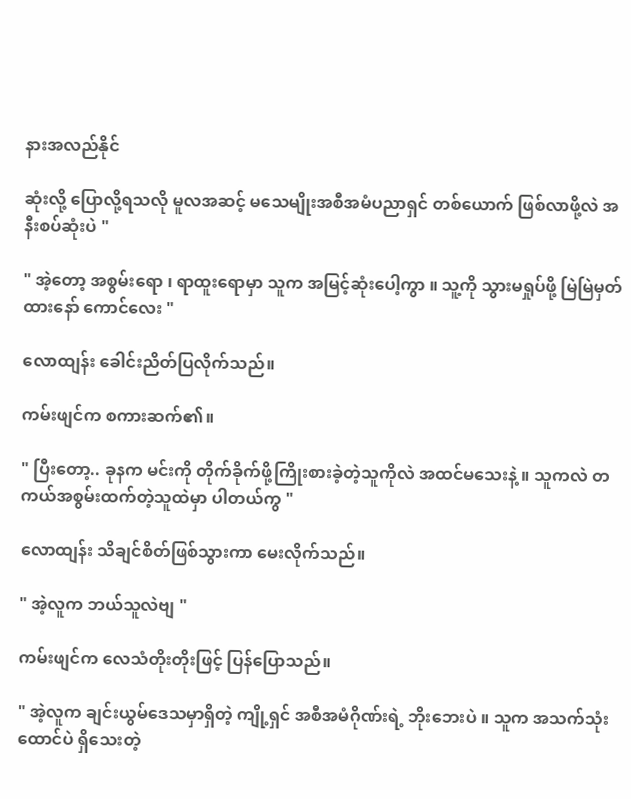နားအလည်နိုင်

ဆုံးလို့ ပြောလို့ရသလို မူလအဆင့် မသေမျိုးအစီအမံပညာရှင် တစ်ယောက် ဖြစ်လာဖို့လဲ အနီးစပ်ဆုံးပဲ "

" အဲ့တော့ အစွမ်းရော ၊ ရာထူးရောမှာ သူက အမြင့်ဆုံးပေါ့ကွာ ။ သူ့ကို သွားမရှုပ်ဖို့ မြဲမြဲမှတ်ထားနော် ကောင်လေး "

လောထျန်း ခေါင်းညိတ်ပြလိုက်သည်။

ကမ်းဖျင်က စကားဆက်၏။

" ပြီးတော့.. ခုနက မင်းကို တိုက်ခိုက်ဖို့ကြိုးစားခဲ့တဲ့သူကိုလဲ အထင်မသေးနဲ့ ။ သူကလဲ တကယ်အစွမ်းထက်တဲ့သူထဲမှာ ပါတယ်ကွ "

လောထျန်း သိချင်စိတ်ဖြစ်သွားကာ မေးလိုက်သည်။

" အဲ့လူက ဘယ်သူလဲဗျ "

ကမ်းဖျင်က လေသံတိုးတိုးဖြင့် ပြန်ပြောသည်။

" အဲ့လူက ချင်းယွမ်ဒေသမှာရှိတဲ့ ကျို့ရှင် အစီအမံဂိုဏ်းရဲ့ ဘိုးဘေးပဲ ။ သူက အသက်သုံးထောင်ပဲ ရှိသေးတဲ့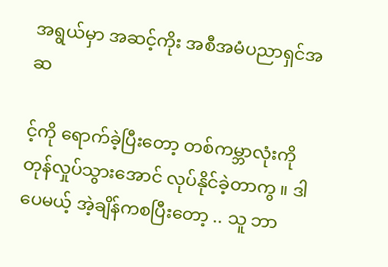အရွယ်မှာ အဆင့်ကိုး အစီအမံပညာရှင်အဆ

င့်ကို ရောက်ခဲ့ပြီးတော့ တစ်ကမ္ဘာလုံးကို တုန်လှုပ်သွားအောင် လုပ်နိုင်ခဲ့တာကွ ။ ဒါပေမယ့် အဲ့ချိန်ကစပြီးတော့ .. သူ ဘာ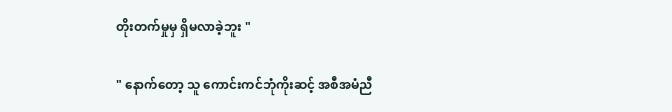တိုးတက်မှုမှ ရှိမလာခဲ့ဘူး "

" နောက်တော့ သူ ကောင်းကင်ဘုံကိုးဆင့် အစီအမံညီ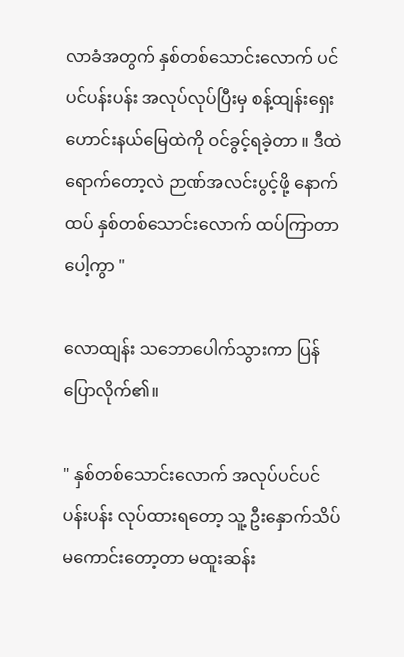လာခံအတွက် နှစ်တစ်သောင်းလောက် ပင်ပင်ပန်းပန်း အလုပ်လုပ်ပြီးမှ စန့်ထျန်းရှေးဟောင်းနယ်မြေထဲကို ဝင်ခွင့်ရခဲ့တာ ။ ဒီထဲရောက်တော့လဲ ဉာဏ်အလင်းပွင့်ဖို့ နောက်ထပ် နှစ်တစ်သောင်းလောက် ထပ်ကြာတာပေါ့ကွာ "

လောထျန်း သဘောပေါက်သွားကာ ပြန်ပြောလိုက်၏။

" နှစ်တစ်သောင်းလောက် အလုပ်ပင်ပင်ပန်းပန်း လုပ်ထားရတော့ သူ့ ဦးနှောက်သိပ်မကောင်းတော့တာ မထူးဆန်း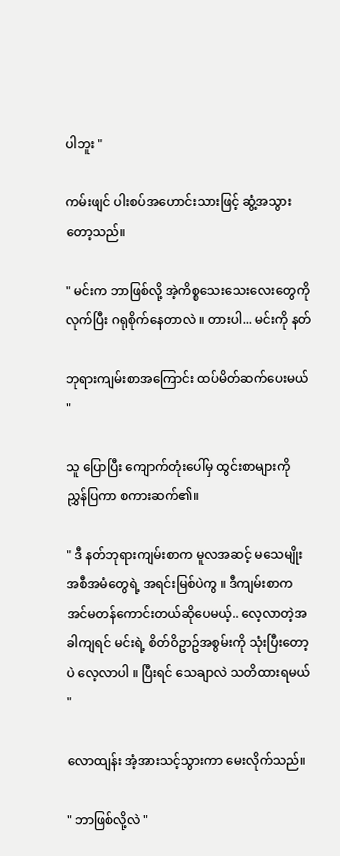ပါဘူး "

ကမ်းဖျင် ပါးစပ်အဟောင်းသားဖြင့် ဆွံ့အသွားတော့သည်။

" မင်းက ဘာဖြစ်လို့ အဲ့ကိစ္စသေးသေးလေးတွေကို လုက်ပြီး ဂရုစိုက်နေတာလဲ ။ တားပါ... မင်းကို နတ်

ဘုရားကျမ်းစာအကြောင်း ထပ်မိတ်ဆက်ပေးမယ် "

သူ ပြောပြီး ကျောက်တုံးပေါ်မှ ထွင်းစာများကို ညွှန်ပြကာ စကားဆက်၏။

" ဒီ နတ်ဘုရားကျမ်းစာက မူလအဆင့် မသေမျိုးအစီအမံတွေရဲ့ အရင်းမြစ်ပဲကွ ။ ဒီကျမ်းစာက အင်မတန်ကောင်းတယ်ဆိုပေမယ့်.. လေ့လာတဲ့အခါကျရင် မင်းရဲ့ စိတ်ဝိဥာဥ်အစွမ်းကို သုံးပြီးတော့ပဲ လေ့လာပါ ။ ပြီးရင် သေချာလဲ သတိထားရမယ် "

လောထျန်း အံ့အားသင့်သွားကာ မေးလိုက်သည်။

" ဘာဖြစ်လို့လဲ "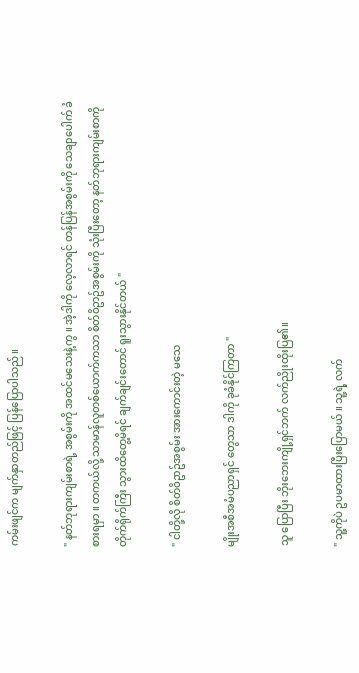ကမ်းဖျင်က မျက်နှာတည်ဖြင့် ပြန်ပြောပါသည်။

" နတ်ဘုရားကျမ်းစာရဲ့ အစွမ်းကို အထင်မသေးနဲ့ကွ ။ အဲ့ဒါကို လေ့လာရင် တန်ပြန်အစွမ်းကို သေချာပေါက် ခံစားရမှာ ။ တကယ်လို့ သာမာန်လူတစ်ယောက်ကသာ စိတ်ဝိဥာဥ်အစွမ်းကို သုံးပြီးတော့ နတ်ဘုရားကျမ်းစာကို တိုက်ရိုက်ကြီး သွားထိတွေ့မိရင် ချက်ချင်းတောင် ရူးသွားနိုင်တယ် "

" ငါတို့လို စိတ်ဝိဥာဥ်အစွမ်း အားကောင်းတဲ့ မသေ

မျိုးအစီအမံပညာရှင် တွေသာ ဒါကို ခုခံနိုင်ကြတာ "

သူ ပြောပြီး ဘိုးဘေးကျို့ရှင်ဘက် လက်ညိုးထိုးပြ၏။

" သူ့ကိုပဲ ဥပမာထားပြီးပြောမယ် ။ သူ့ရဲ့ လက်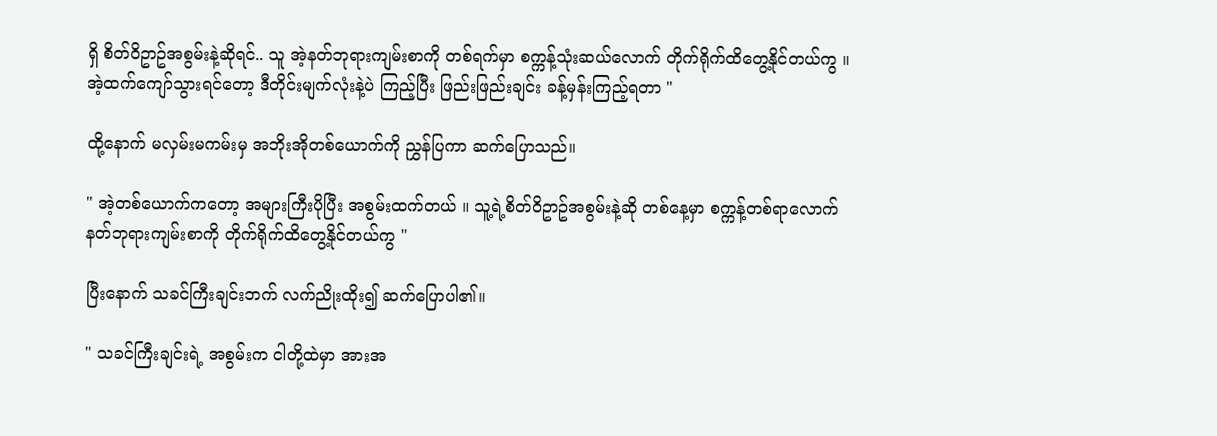ရှိ စိတ်ဝိဥာဥ်အစွမ်းနဲ့ဆိုရင်.. သူ အဲ့နတ်ဘုရားကျမ်းစာကို တစ်ရက်မှာ စက္ကန့်သုံးဆယ်လောက် တိုက်ရိုက်ထိတွေ့နိုင်တယ်ကွ ။ အဲ့ထက်ကျော်သွားရင်တော့ ဒီတိုင်းမျက်လုံးနဲ့ပဲ ကြည့်ပြီး ဖြည်းဖြည်းချင်း ခန့်မှန်းကြည့်ရတာ "

ထို့နောက် မလှမ်းမကမ်းမှ အဘိုးအိုတစ်ယောက်ကို ညွှန်ပြကာ ဆက်ပြောသည်။

" အဲ့တစ်ယောက်ကတော့ အများကြီးပိုပြီး အစွမ်းထက်တယ် ။ သူ့ရဲ့စိတ်ဝိဥာဥ်အစွမ်းနဲ့ဆို တစ်နေ့မှာ စက္ကန့်တစ်ရာလောက် နတ်ဘုရားကျမ်းစာကို တိုက်ရိုက်ထိတွေ့နိုင်တယ်ကွ "

ပြီးနောက် သခင်ကြီးချင်းဘက် လက်ညိုးထိုး၍ ဆက်ပြောပါ၏။

" သခင်ကြီးချင်းရဲ့ အစွမ်းက ငါတို့ထဲမှာ အားအ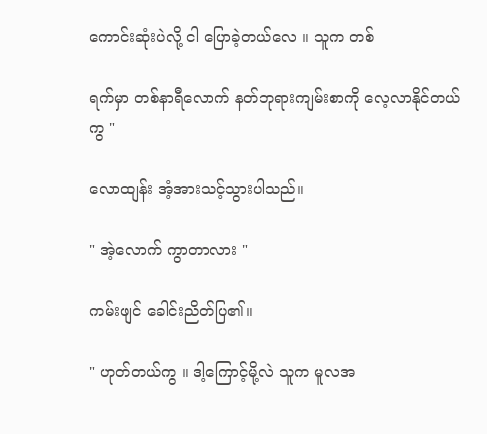ကောင်းဆုံးပဲလို့ ငါ ပြောခဲ့တယ်လေ ။ သူက တစ်

ရက်မှာ တစ်နာရီလောက် နတ်ဘုရားကျမ်းစာကို လေ့လာနိုင်တယ်ကွ "

လောထျန်း အံ့အားသင့်သွားပါသည်။

" အဲ့လောက် ကွာတာလား "

ကမ်းဖျင် ခေါင်းညိတ်ပြ၏။

" ဟုတ်တယ်ကွ ။ ဒါ့ကြောင့်မို့လဲ သူက မူလအ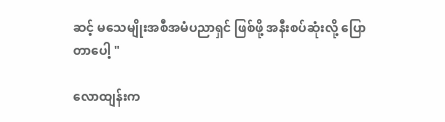ဆင့် မသေမျိုးအစီအမံပညာရှင် ဖြစ်ဖို့ အနီးစပ်ဆုံးလို့ ပြောတာပေါ့ "

လောထျန်းက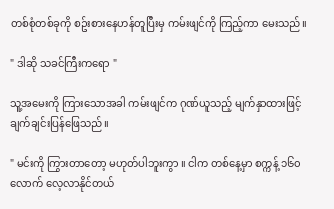တစ်စုံတစ်ခုကို စဥ်းစားနေဟန်တူပြီးမှ ကမ်းဖျင်ကို ကြည့်ကာ မေးသည်။

" ဒါဆို သခင်ကြီးကရော "

သူ့အမေးကို ကြားသောအခါ ကမ်းဖျင်က ဂုဏ်ယူသည့် မျက်နှာထားဖြင့် ချက်ချင်းပြန်ဖြေသည်။

" မင်းကို ကြွားတာတော့ မဟုတ်ပါဘူးကွာ ။ ငါက တစ်နေ့မှာ စက္ကန့် ၁၆၀ လောက် လေ့လာနိုင်တယ်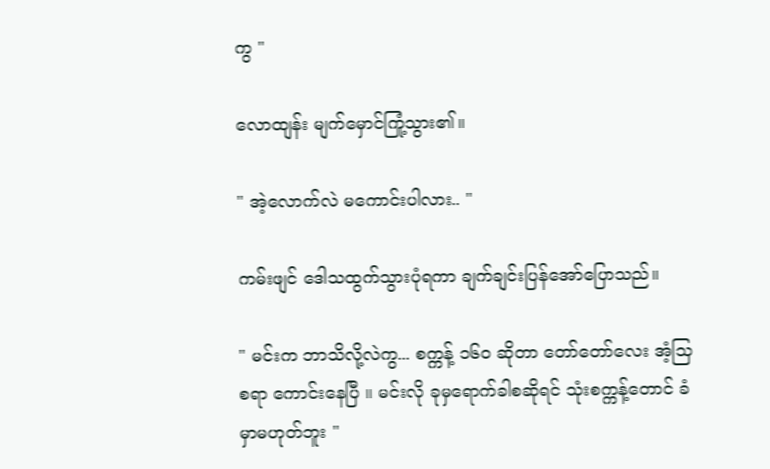ကွ "

လောထျန်း မျက်မှောင်ကြုံ့သွား၏။

" အဲ့လောက်လဲ မကောင်းပါလား.. "

ကမ်းဖျင် ဒေါသထွက်သွားပုံရကာ ချက်ချင်းပြန်အော်ပြောသည်။

" မင်းက ဘာသိလို့လဲကွ... စက္ကန့် ၁၆၀ ဆိုတာ တော်တော်လေး အံ့သြစရာ ကောင်းနေပြီ ။ မင်းလို ခုမှရောက်ခါစဆိုရင် သုံးစက္ကန့်တောင် ခံမှာမဟုတ်ဘူး "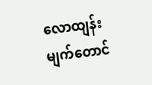လောထျန်း မျက်တောင်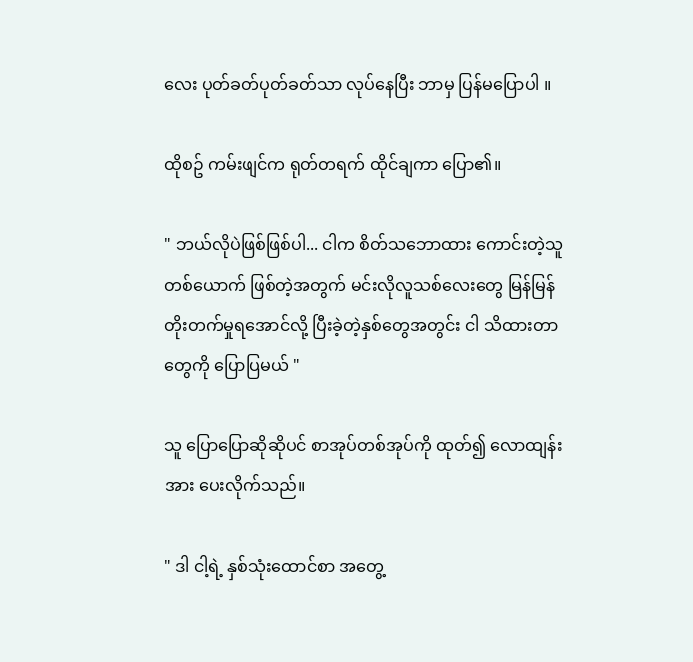လေး ပုတ်ခတ်ပုတ်ခတ်သာ လုပ်နေပြီး ဘာမှ ပြန်မပြောပါ ။

ထိုစဥ် ကမ်းဖျင်က ရုတ်တရက် ထိုင်ချကာ ပြော၏။

" ဘယ်လိုပဲဖြစ်ဖြစ်ပါ... ငါက စိတ်သဘောထား ကောင်းတဲ့သူတစ်ယောက် ဖြစ်တဲ့အတွက် မင်းလိုလူသစ်လေးတွေ မြန်မြန်တိုးတက်မှုရအောင်လို့ ပြီးခဲ့တဲ့နှစ်တွေအတွင်း ငါ သိထားတာတွေကို ပြောပြမယ် "

သူ ပြောပြောဆိုဆိုပင် စာအုပ်တစ်အုပ်ကို ထုတ်၍ လောထျန်းအား ပေးလိုက်သည်။

" ဒါ ငါ့ရဲ့ နှစ်သုံးထောင်စာ အတွေ့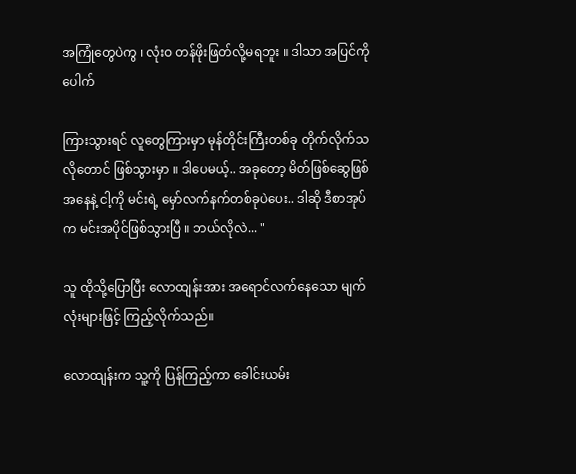အကြုံတွေပဲကွ ၊ လုံးဝ တန်ဖိုးဖြတ်လို့မရဘူး ။ ဒါသာ အပြင်ကိုပေါက်

ကြားသွားရင် လူတွေကြားမှာ မုန်တိုင်းကြီးတစ်ခု တိုက်လိုက်သလိုတောင် ဖြစ်သွားမှာ ။ ဒါပေမယ့်.. အခုတော့ မိတ်ဖြစ်ဆွေဖြစ်အနေနဲ့ ငါ့ကို မင်းရဲ့ မှော်လက်နက်တစ်ခုပဲပေး.. ဒါဆို ဒီစာအုပ်က မင်းအပိုင်ဖြစ်သွားပြီ ။ ဘယ်လိုလဲ... "

သူ ထိုသို့ပြောပြီး လောထျန်းအား အရောင်လက်နေသော မျက်လုံးများဖြင့် ကြည့်လိုက်သည်။

လောထျန်းက သူ့ကို ပြန်ကြည့်ကာ ခေါင်းယမ်း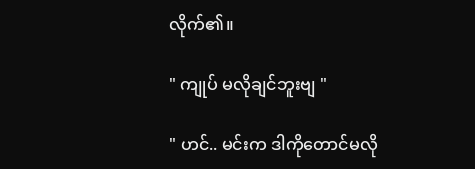လိုက်၏။

" ကျုပ် မလိုချင်ဘူးဗျ "

" ဟင်.. မင်းက ဒါကိုတောင်မလို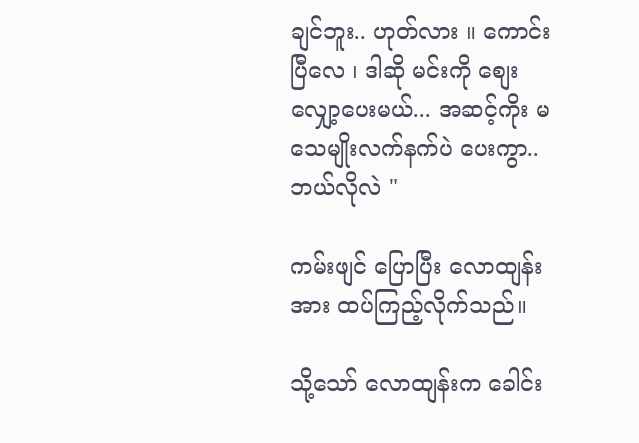ချင်ဘူး.. ဟုတ်လား ။ ကောင်းပြီလေ ၊ ဒါဆို မင်းကို စျေးလျှော့ပေးမယ်... အဆင့်ကိုး မသေမျိုးလက်နက်ပဲ ပေးကွာ.. ဘယ်လိုလဲ "

ကမ်းဖျင် ပြောပြီး လောထျန်းအား ထပ်ကြည့်လိုက်သည်။

သို့သော် လောထျန်းက ခေါင်း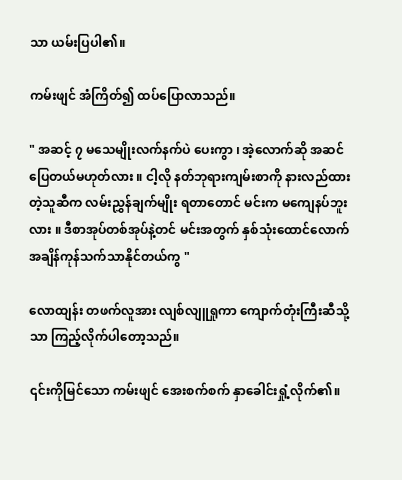သာ ယမ်းပြပါ၏။

ကမ်းဖျင် အံကြိတ်၍ ထပ်ပြောလာသည်။

" အဆင့် ၇ မသေမျိုးလက်နက်ပဲ ပေးကွာ ၊ အဲ့လောက်ဆို အဆင်ပြေတယ်မဟုတ်လား ။ ငါ့လို နတ်ဘုရားကျမ်းစာကို နားလည်ထားတဲ့သူဆီက လမ်းညွှန်ချက်မျိုး ရတာတောင် မင်းက မကျေနပ်ဘူးလား ။ ဒီစာအုပ်တစ်အုပ်နဲ့တင် မင်းအတွက် နှစ်သုံးထောင်လောက် အချိန်ကုန်သက်သာနိုင်တယ်ကွ "

လောထျန်း တဖက်လူအား လျစ်လျူရှုကာ ကျောက်တုံးကြီးဆီသို့သာ ကြည့်လိုက်ပါတော့သည်။

၎င်းကိုမြင်သော ကမ်းဖျင် အေးစက်စက် နှာခေါင်းရှုံ့လိုက်၏။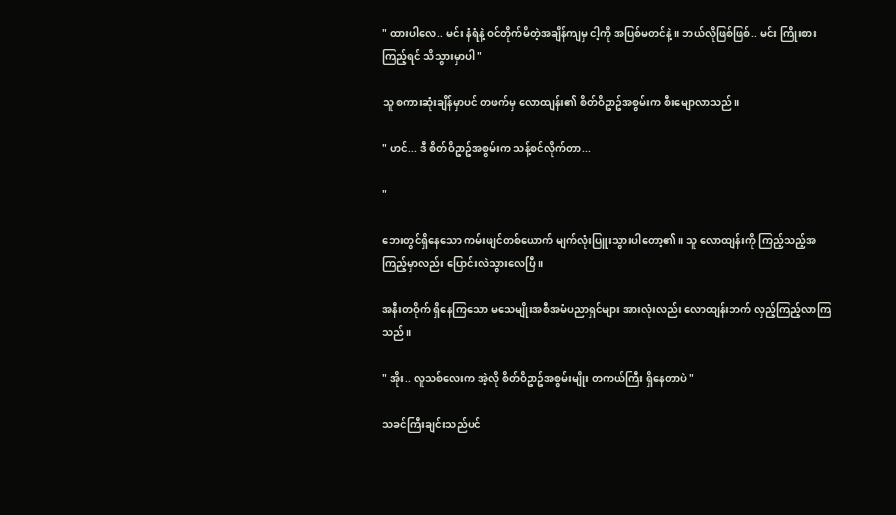" ထားပါလေ.. မင်း နံရံနဲ့ ဝင်တိုက်မိတဲ့အချိန်ကျမှ ငါ့ကို အပြစ်မတင်နဲ့ ။ ဘယ်လိုဖြစ်ဖြစ်.. မင်း ကြိုးစားကြည့်ရင် သိသွားမှာပါ "

သူ စကားဆုံးချိန်မှာပင် တဖက်မှ လောထျန်း၏ စိတ်ဝိဥာဥ်အစွမ်းက စီးမျောလာသည်။

" ဟင်... ဒီ စိတ်ဝိဥာဥ်အစွမ်းက သန့်စင်လိုက်တာ...

"

ဘေးတွင်ရှိနေသော ကမ်းဖျင်တစ်ယောက် မျက်လုံးပြူးသွားပါတော့၏။ သူ လောထျန်းကို ကြည့်သည့်အကြည့်မှာလည်း ပြောင်းလဲသွားလေပြီ ။

အနီးတဝိုက် ရှိနေကြသော မသေမျိုးအစီအမံပညာရှင်များ အားလုံးလည်း လောထျန်းဘက် လှည့်ကြည့်လာကြသည်။

" အိုး.. လူသစ်လေးက အဲ့လို စိတ်ဝိဥာဥ်အစွမ်းမျိုး တကယ်ကြီး ရှိနေတာပဲ "

သခင်ကြီးချင်းသည်ပင်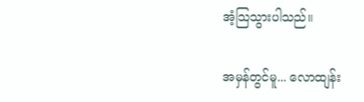အံ့သြသွားပါသည်။

အမှန်တွင်မူ... လောထျန်း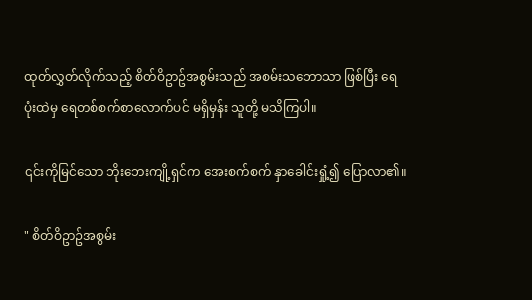ထုတ်လွှတ်လိုက်သည့် စိတ်ဝိဥာဥ်အစွမ်းသည် အစမ်းသဘောသာ ဖြစ်ပြီး ရေပုံးထဲမှ ရေတစ်စက်စာလောက်ပင် မရှိမှန်း သူတို့ မသိကြပါ။

၎င်းကိုမြင်သော ဘိုးဘေးကျို့ရှင်က အေးစက်စက် နှာခေါင်းရှုံ့၍ ပြောလာ၏။

" စိတ်ဝိဥာဥ်အစွမ်း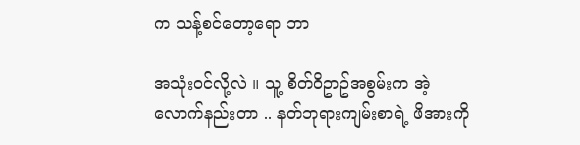က သန့်စင်တော့ရော ဘာ

အသုံးဝင်လို့လဲ ။ သူ့ စိတ်ဝိဥာဥ်အစွမ်းက အဲ့လောက်နည်းတာ .. နတ်ဘုရားကျမ်းစာရဲ့ ဖိအားကို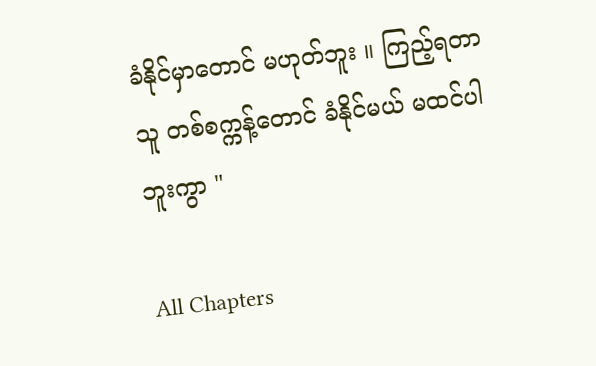ခံနိုင်မှာတောင် မဟုတ်ဘူး ။ ကြည့်ရတာ သူ တစ်စက္ကန့်တောင် ခံနိုင်မယ် မထင်ပါဘူးကွာ "

All Chapters